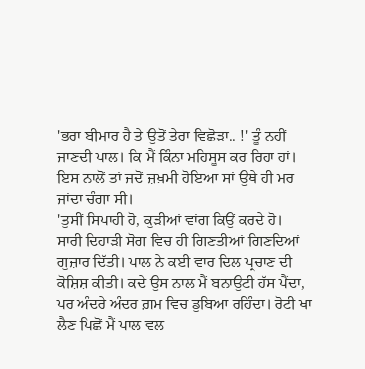'ਭਰਾ ਬੀਮਾਰ ਹੈ ਤੇ ਉਤੋਂ ਤੇਰਾ ਵਿਛੋੜਾ.. !' ਤੂੰ ਨਹੀਂ ਜਾਣਦੀ ਪਾਲ। ਕਿ ਮੈਂ ਕਿੰਨਾ ਮਹਿਸੂਸ ਕਰ ਰਿਹਾ ਹਾਂ। ਇਸ ਨਾਲੋਂ ਤਾਂ ਜਦੋਂ ਜ਼ਖ਼ਮੀ ਹੋਇਆ ਸਾਂ ਉਥੇ ਹੀ ਮਰ ਜਾਂਦਾ ਚੰਗਾ ਸੀ।
'ਤੁਸੀਂ ਸਿਪਾਹੀ ਹੋ, ਕੁੜੀਆਂ ਵਾਂਗ ਕਿਉਂ ਕਰਦੇ ਹੋ।
ਸਾਰੀ ਦਿਹਾੜੀ ਸੋਗ ਵਿਚ ਹੀ ਗਿਣਤੀਆਂ ਗਿਣਦਿਆਂ ਗੁਜ਼ਾਰ ਦਿੱਤੀ। ਪਾਲ ਨੇ ਕਈ ਵਾਰ ਦਿਲ ਪ੍ਰਚਾਣ ਦੀ ਕੋਸ਼ਿਸ਼ ਕੀਤੀ। ਕਦੇ ਉਸ ਨਾਲ ਮੈਂ ਬਨਾਉਟੀ ਹੱਸ ਪੈਂਦਾ, ਪਰ ਅੰਦਰੇ ਅੰਦਰ ਗ਼ਮ ਵਿਚ ਡੁਬਿਆ ਰਹਿੰਦਾ। ਰੋਟੀ ਖਾ ਲੈਣ ਪਿਛੋਂ ਮੈਂ ਪਾਲ ਵਲ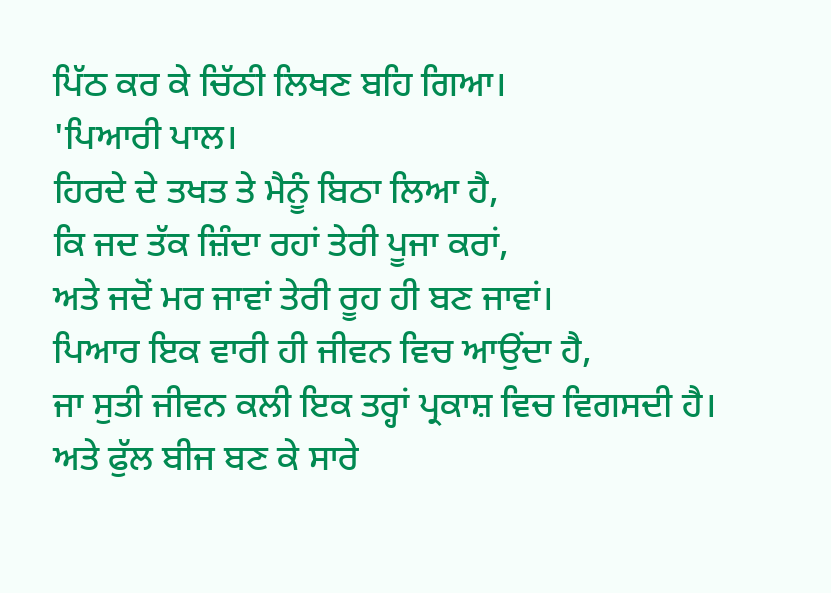ਪਿੱਠ ਕਰ ਕੇ ਚਿੱਠੀ ਲਿਖਣ ਬਹਿ ਗਿਆ।
'ਪਿਆਰੀ ਪਾਲ।
ਹਿਰਦੇ ਦੇ ਤਖਤ ਤੇ ਮੈਨੂੰ ਬਿਠਾ ਲਿਆ ਹੈ,
ਕਿ ਜਦ ਤੱਕ ਜ਼ਿੰਦਾ ਰਹਾਂ ਤੇਰੀ ਪੂਜਾ ਕਰਾਂ,
ਅਤੇ ਜਦੋਂ ਮਰ ਜਾਵਾਂ ਤੇਰੀ ਰੂਹ ਹੀ ਬਣ ਜਾਵਾਂ।
ਪਿਆਰ ਇਕ ਵਾਰੀ ਹੀ ਜੀਵਨ ਵਿਚ ਆਉਂਦਾ ਹੈ,
ਜਾ ਸੁਤੀ ਜੀਵਨ ਕਲੀ ਇਕ ਤਰ੍ਹਾਂ ਪ੍ਰਕਾਸ਼ ਵਿਚ ਵਿਗਸਦੀ ਹੈ।
ਅਤੇ ਫੁੱਲ ਬੀਜ ਬਣ ਕੇ ਸਾਰੇ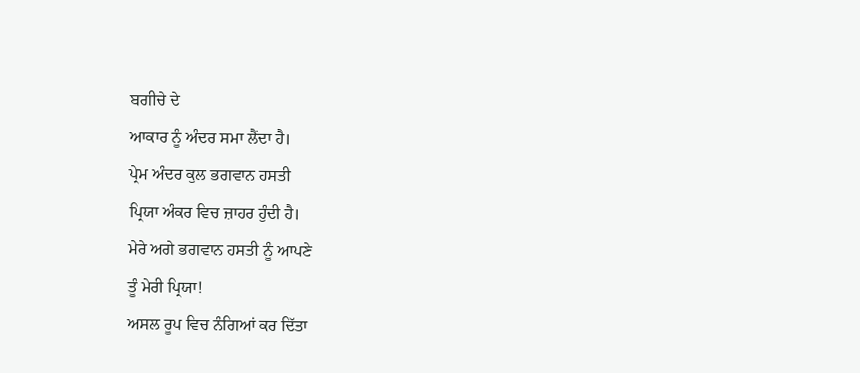ਬਗੀਚੇ ਦੇ
ਆਕਾਰ ਨੂੰ ਅੰਦਰ ਸਮਾ ਲੈਂਦਾ ਹੈ।
ਪ੍ਰੇਮ ਅੰਦਰ ਕੁਲ ਭਗਵਾਨ ਹਸਤੀ
ਪ੍ਰਿਯਾ ਅੰਕਰ ਵਿਚ ਜ਼ਾਹਰ ਹੁੰਦੀ ਹੈ।
ਮੇਰੇ ਅਗੇ ਭਗਵਾਨ ਹਸਤੀ ਨੂੰ ਆਪਣੇ
ਤੂੰ ਮੇਰੀ ਪ੍ਰਿਯਾ!
ਅਸਲ ਰੂਪ ਵਿਚ ਨੰਗਿਆਂ ਕਰ ਦਿੱਤਾ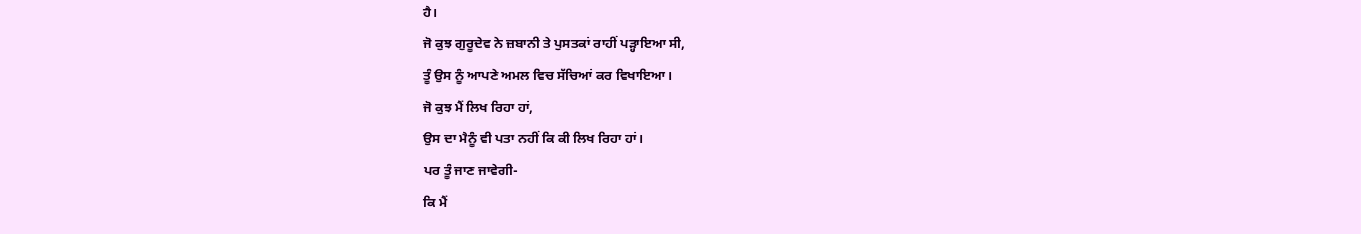ਹੈ।
ਜੋ ਕੁਝ ਗੁਰੂਦੇਵ ਨੇ ਜ਼ਬਾਨੀ ਤੇ ਪੁਸਤਕਾਂ ਰਾਹੀਂ ਪੜ੍ਹਾਇਆ ਸੀ,
ਤੂੰ ਉਸ ਨੂੰ ਆਪਣੇ ਅਮਲ ਵਿਚ ਸੱਚਿਆਂ ਕਰ ਵਿਖਾਇਆ।
ਜੋ ਕੁਝ ਮੈਂ ਲਿਖ ਰਿਹਾ ਹਾਂ,
ਉਸ ਦਾ ਮੈਨੂੰ ਵੀ ਪਤਾ ਨਹੀਂ ਕਿ ਕੀ ਲਿਖ ਰਿਹਾ ਹਾਂ।
ਪਰ ਤੂੰ ਜਾਣ ਜਾਵੇਗੀ-
ਕਿ ਮੈਂ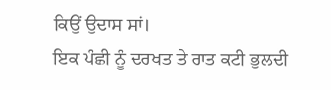ਕਿਉਂ ਉਦਾਸ ਸਾਂ।
ਇਕ ਪੰਛੀ ਨੂੰ ਦਰਖਤ ਤੇ ਰਾਤ ਕਟੀ ਭੁਲਦੀ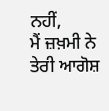ਨਹੀਂ,
ਮੈਂ ਜ਼ਖ਼ਮੀ ਨੇ ਤੇਰੀ ਆਗੋਸ਼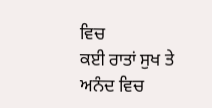ਵਿਚ
ਕਈ ਰਾਤਾਂ ਸੁਖ ਤੇ ਅਨੰਦ ਵਿਚ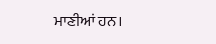ਮਾਣੀਆਂ ਹਨ।